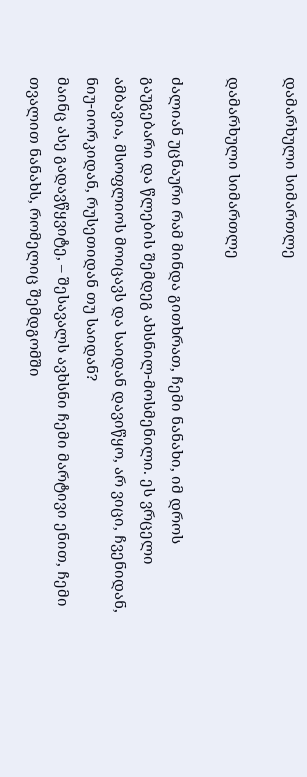დამარხული სიმართლე

დამარხული სიმართლე

ძალიან უცნაური რამ მინდა გითხრათ, ჩემი ნანახი, იმ დროს გაუგებარი და წლების შემდეგ ახსნილ-მოსმენილი. ეს ვრცელი ამბავია, მსოფლიოს მოიცავს და საიდან დავიწყო, არ ვიცი, ჩვენიდან, ნიუ-იორკიდან, რუსეთიდან თუ საიდან?
მაინც ასე გადავწყვიტე, – შესავალს ავხსნი ჩემი მარტივი ენით, ჩემი თვალით ნანახს, რომელიც შემდგომში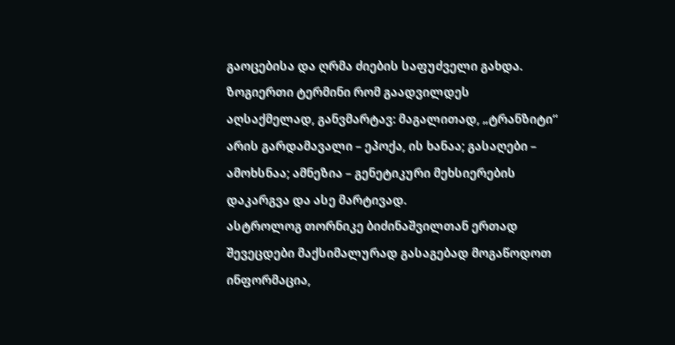გაოცებისა და ღრმა ძიების საფუძველი გახდა.
ზოგიერთი ტერმინი რომ გაადვილდეს აღსაქმელად, განვმარტავ: მაგალითად, „ტრანზიტი“ არის გარდამავალი – ეპოქა, ის ხანაა; გასაღები – ამოხსნაა; ამნეზია – გენეტიკური მეხსიერების დაკარგვა და ასე მარტივად.
ასტროლოგ თორნიკე ბიძინაშვილთან ერთად შევეცდები მაქსიმალურად გასაგებად მოგაწოდოთ ინფორმაცია,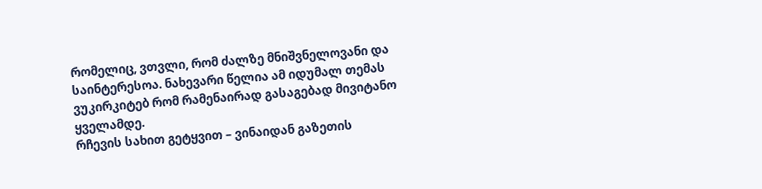რომელიც, ვთვლი, რომ ძალზე მნიშვნელოვანი და საინტერესოა. ნახევარი წელია ამ იდუმალ თემას ვუკირკიტებ რომ რამენაირად გასაგებად მივიტანო ყველამდე.
რჩევის სახით გეტყვით – ვინაიდან გაზეთის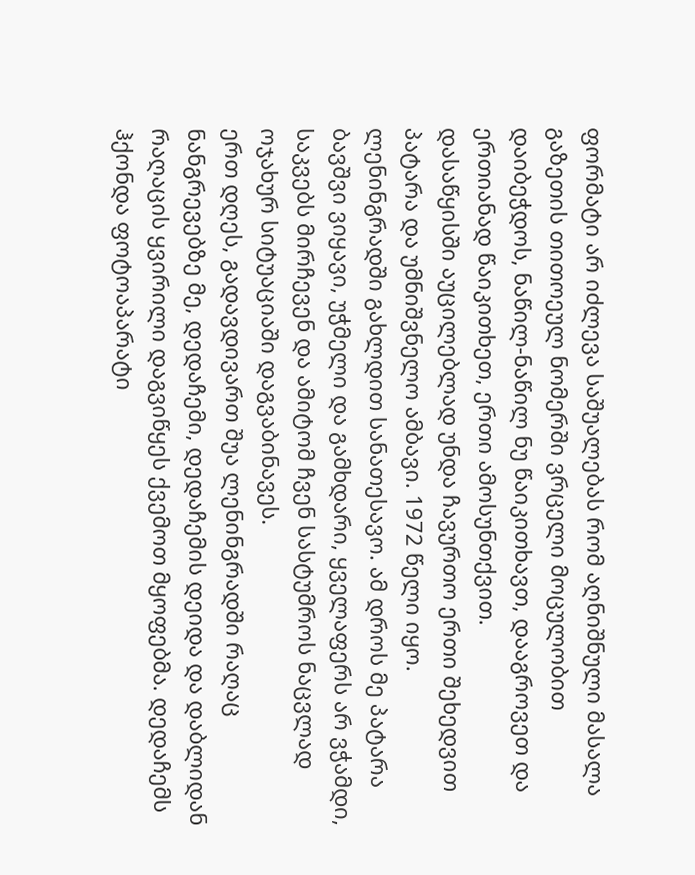ფორმატი არ იძლევა საშუალებას რომ აღნიშნული მასალა გაზეთის თითოეულ ნომერში ვრცელი მოცულობით დაიბეჭდოს, ნაწილ-ნაწილ ნუ წაიკითხავთ, დააგროვეთ და ერთიანად წაიკითხეთ, ერთი ამოსუნთქვით.
დასაწყისში აუცილებლად უნდა ჩავურთო ერთი შეხედვით პატარა და უმნიშვნელო ამბავი. 1972 წელი იყო. ლენინგრადში გახლდით სანათესავო. ამ დროს მე პატარა ბავშვი ვიყავი, უჭმელი და გამხდარი, ყველაფერს არ ვჭამდი, საკვებს მირჩევენ და ამიტომ ჩვენ სასტუმროს ნაცვლად ოჯახურ სიტუაციაში დაგვაბინავეს.
ერთ დღეს, გადავდივართ შუა ლენინგრადში რაღაც ნანგრევებზე მე, დედაჩემი, დედაჩემის დეიდა და დაბლიდან რაღაცის ყვირილი დაგვიწყეს ქვემოთ მყოფებმა. დედაჩემს ჰქონდა ფოტოაპარატი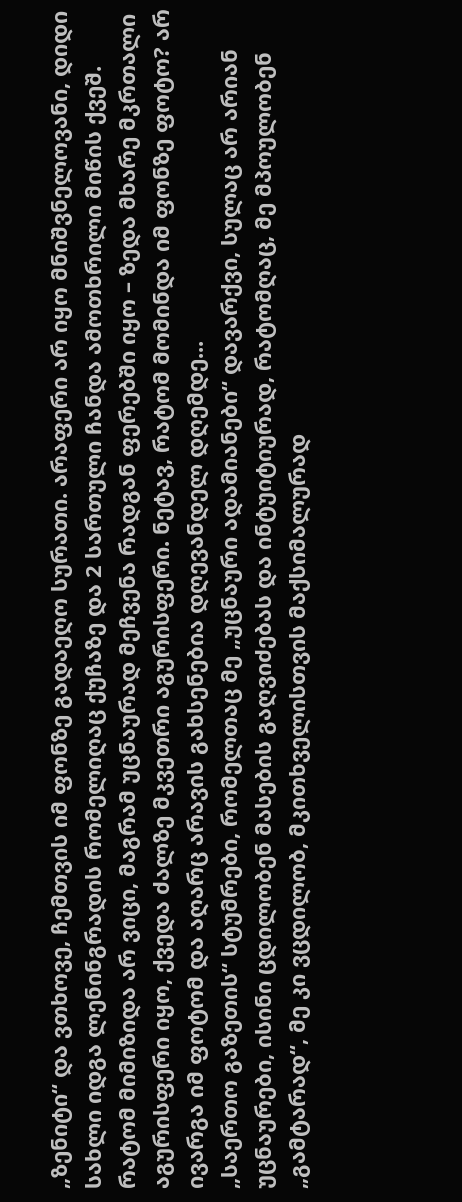„ზენიტი“ და ვთხოვე, ჩემთვის იმ ფონზე გადაეღო სურათი. არაფერი არ იყო მნიშვნელოვანი, დიდი სახლი იდგა ლენინგრადის რომელიღაც ქუჩაზე და 2 სართული ჩანდა ამოთხრილი მიწის ქვეშ. რატომ მიმიზიდა არ ვიცი, მაგრამ უცნაურად მეჩვენა რადგან ფერებში იყო – ზედა მხარე მკრთალი აგურისფერი იყო, ქვედა ძალზე მკვეთრი აგურისფერი. ნეტავ, რატომ მომინდა იმ ფონზე ფოტო? არ ივარგა იმ ფოტომ და აღარც არავის გახსენებია დღევანდელ დღემდე...
„საერთო გაზეთის“ სტუმრები, რომელთაც მე „უცნაური ადამიანები“ დავარქვი, სულაც არ არიან უცნაურები, ისინი ცდილობენ მასების გაღვიძებას და ინტუიტიურად, რატომღაც, მე მპოულობენ „გამტარად“, მე კი ვცდილობ, მკითხველისთვის მაქსიმალურად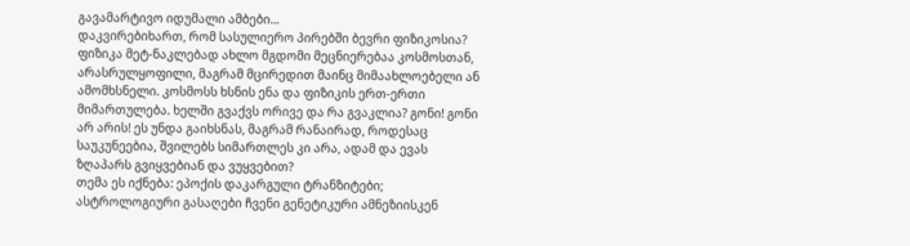გავამარტივო იდუმალი ამბები...
დაკვირებიხართ, რომ სასულიერო პირებში ბევრი ფიზიკოსია? ფიზიკა მეტ-ნაკლებად ახლო მგდომი მეცნიერებაა კოსმოსთან, არასრულყოფილი, მაგრამ მცირედით მაინც მიმაახლოებელი ან ამომხსნელი. კოსმოსს ხსნის ენა და ფიზიკის ერთ-ერთი მიმართულება. ხელში გვაქვს ორივე და რა გვაკლია? გონი! გონი არ არის! ეს უნდა გაიხსნას, მაგრამ რანაირად, როდესაც საუკუნეებია, შვილებს სიმართლეს კი არა, ადამ და ევას ზღაპარს გვიყვებიან და ვუყვებით?
თემა ეს იქნება: ეპოქის დაკარგული ტრანზიტები; ასტროლოგიური გასაღები ჩვენი გენეტიკური ამნეზიისკენ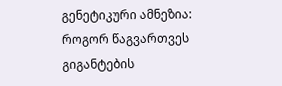გენეტიკური ამნეზია: როგორ წაგვართვეს გიგანტების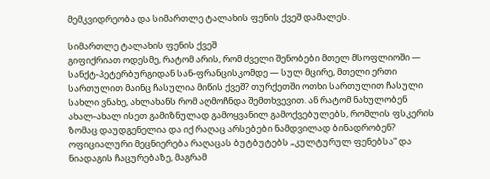მემკვიდრეობა და სიმართლე ტალახის ფენის ქვეშ დამალეს.

სიმართლე ტალახის ფენის ქვეშ
გიფიქრიათ ოდესმე, რატომ არის, რომ ძველი შენობები მთელ მსოფლიოში — სანქტ-პეტერბურგიდან სან-ფრანცისკომდე — სულ მცირე, მთელი ერთი სართულით მაინც ჩასულია მიწის ქვეშ? თურქეთში ოთხი სართულით ჩასული სახლი ვნახე, ახლახანს რომ აღმოჩნდა შემთხვევით. ან რატომ ნახულობენ ახალ-ახალ ისეთ გამიზნულად გამოყვანილ გამოქვებულებს, რომლის ფსკერის ზომაც დაუდგენელია და იქ რაღაც არსებები ნამდვილად ბინადრობენ?
ოფიციალური მეცნიერება რაღაცას ბუტბუტებს „კულტურულ ფენებსა“ და ნიადაგის ჩაცურებაზე, მაგრამ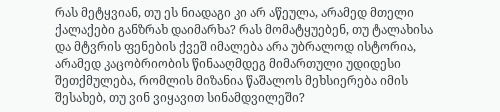რას მეტყვიან, თუ ეს ნიადაგი კი არ აწეულა, არამედ მთელი ქალაქები განზრახ დაიმარხა? რას მომატყუებენ, თუ ტალახისა და მტვრის ფენების ქვეშ იმალება არა უბრალოდ ისტორია, არამედ კაცობრიობის წინააღმდეგ მიმართული უდიდესი შეთქმულება, რომლის მიზანია წაშალოს მეხსიერება იმის შესახებ, თუ ვინ ვიყავით სინამდვილეში?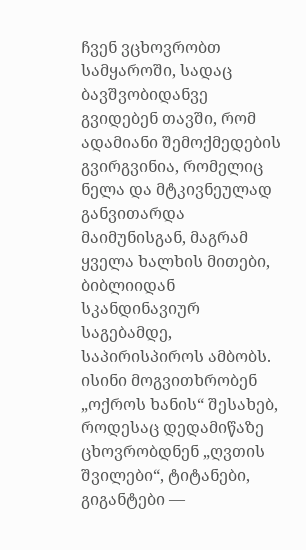ჩვენ ვცხოვრობთ სამყაროში, სადაც ბავშვობიდანვე გვიდებენ თავში, რომ ადამიანი შემოქმედების გვირგვინია, რომელიც ნელა და მტკივნეულად განვითარდა მაიმუნისგან, მაგრამ ყველა ხალხის მითები, ბიბლიიდან სკანდინავიურ საგებამდე, საპირისპიროს ამბობს. ისინი მოგვითხრობენ „ოქროს ხანის“ შესახებ, როდესაც დედამიწაზე ცხოვრობდნენ „ღვთის შვილები“, ტიტანები, გიგანტები —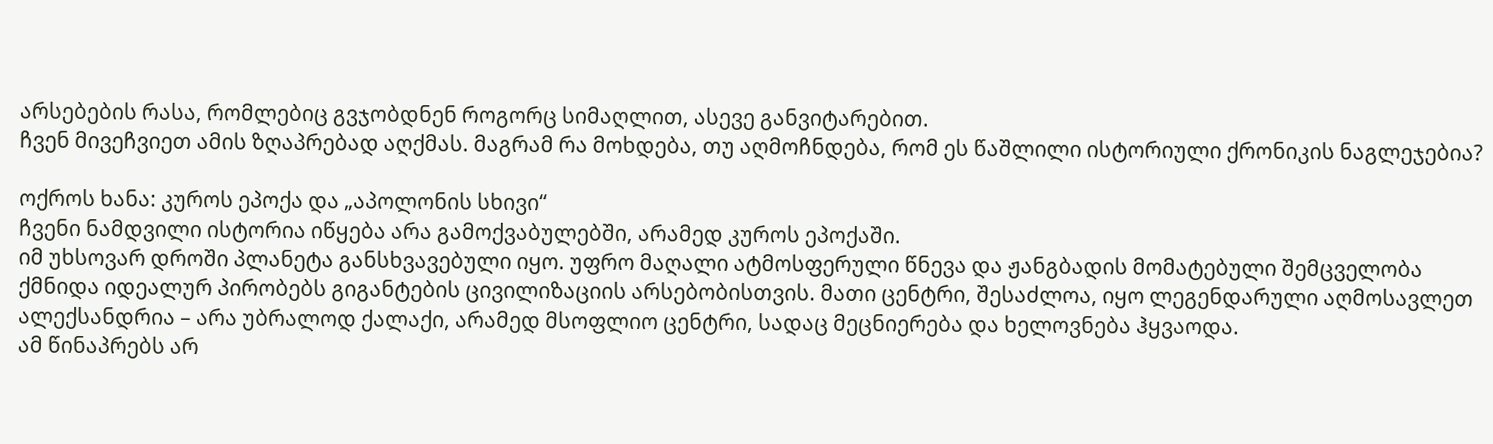არსებების რასა, რომლებიც გვჯობდნენ როგორც სიმაღლით, ასევე განვიტარებით.
ჩვენ მივეჩვიეთ ამის ზღაპრებად აღქმას. მაგრამ რა მოხდება, თუ აღმოჩნდება, რომ ეს წაშლილი ისტორიული ქრონიკის ნაგლეჯებია?

ოქროს ხანა: კუროს ეპოქა და „აპოლონის სხივი“
ჩვენი ნამდვილი ისტორია იწყება არა გამოქვაბულებში, არამედ კუროს ეპოქაში.
იმ უხსოვარ დროში პლანეტა განსხვავებული იყო. უფრო მაღალი ატმოსფერული წნევა და ჟანგბადის მომატებული შემცველობა ქმნიდა იდეალურ პირობებს გიგანტების ცივილიზაციის არსებობისთვის. მათი ცენტრი, შესაძლოა, იყო ლეგენდარული აღმოსავლეთ ალექსანდრია – არა უბრალოდ ქალაქი, არამედ მსოფლიო ცენტრი, სადაც მეცნიერება და ხელოვნება ჰყვაოდა.
ამ წინაპრებს არ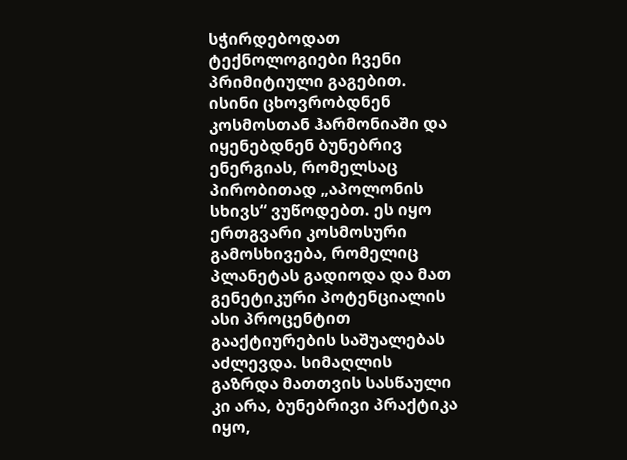სჭირდებოდათ ტექნოლოგიები ჩვენი პრიმიტიული გაგებით. ისინი ცხოვრობდნენ კოსმოსთან ჰარმონიაში და იყენებდნენ ბუნებრივ ენერგიას, რომელსაც პირობითად „აპოლონის სხივს“ ვუწოდებთ. ეს იყო ერთგვარი კოსმოსური გამოსხივება, რომელიც პლანეტას გადიოდა და მათ გენეტიკური პოტენციალის ასი პროცენტით გააქტიურების საშუალებას აძლევდა. სიმაღლის გაზრდა მათთვის სასწაული კი არა, ბუნებრივი პრაქტიკა იყო,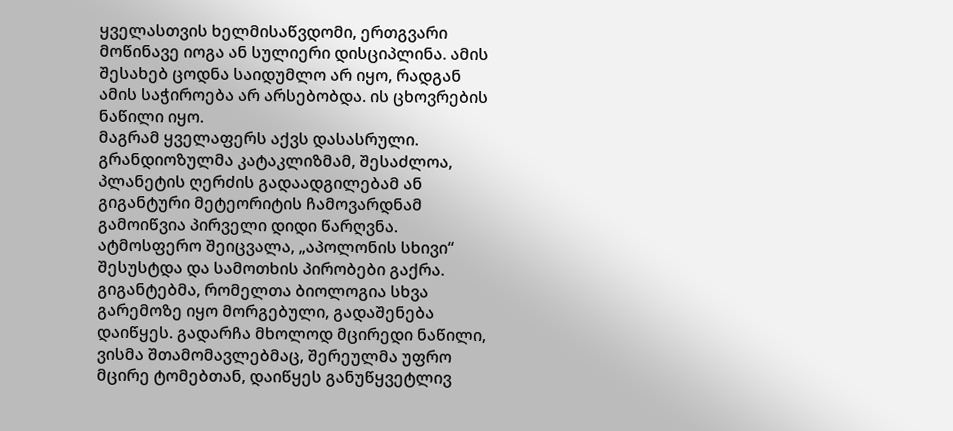ყველასთვის ხელმისაწვდომი, ერთგვარი მოწინავე იოგა ან სულიერი დისციპლინა. ამის შესახებ ცოდნა საიდუმლო არ იყო, რადგან ამის საჭიროება არ არსებობდა. ის ცხოვრების ნაწილი იყო.
მაგრამ ყველაფერს აქვს დასასრული. გრანდიოზულმა კატაკლიზმამ, შესაძლოა, პლანეტის ღერძის გადაადგილებამ ან გიგანტური მეტეორიტის ჩამოვარდნამ გამოიწვია პირველი დიდი წარღვნა. ატმოსფერო შეიცვალა, „აპოლონის სხივი“ შესუსტდა და სამოთხის პირობები გაქრა. გიგანტებმა, რომელთა ბიოლოგია სხვა გარემოზე იყო მორგებული, გადაშენება დაიწყეს. გადარჩა მხოლოდ მცირედი ნაწილი, ვისმა შთამომავლებმაც, შერეულმა უფრო მცირე ტომებთან, დაიწყეს განუწყვეტლივ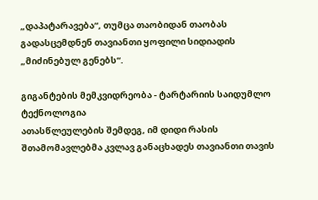„დაპატარავება“, თუმცა თაობიდან თაობას გადასცემდნენ თავიანთი ყოფილი სიდიადის „მიძინებულ გენებს“.

გიგანტების მემკვიდრეობა - ტარტარიის საიდუმლო ტექნოლოგია
ათასწლეულების შემდეგ, იმ დიდი რასის შთამომავლებმა კვლავ განაცხადეს თავიანთი თავის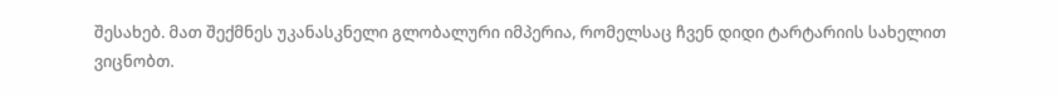შესახებ. მათ შექმნეს უკანასკნელი გლობალური იმპერია, რომელსაც ჩვენ დიდი ტარტარიის სახელით ვიცნობთ.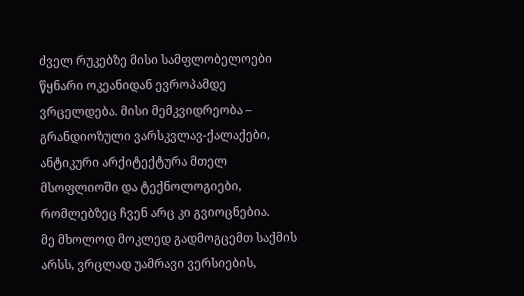ძველ რუკებზე მისი სამფლობელოები წყნარი ოკეანიდან ევროპამდე ვრცელდება. მისი მემკვიდრეობა – გრანდიოზული ვარსკვლავ-ქალაქები, ანტიკური არქიტექტურა მთელ მსოფლიოში და ტექნოლოგიები, რომლებზეც ჩვენ არც კი გვიოცნებია.
მე მხოლოდ მოკლედ გადმოგცემთ საქმის არსს, ვრცლად უამრავი ვერსიების,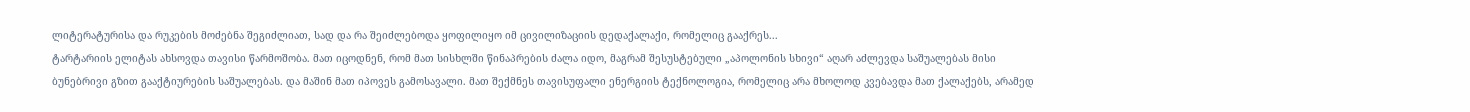ლიტერატურისა და რუკების მოძებნა შეგიძლიათ, სად და რა შეიძლებოდა ყოფილიყო იმ ცივილიზაციის დედაქალაქი, რომელიც გააქრეს...
ტარტარიის ელიტას ახსოვდა თავისი წარმოშობა. მათ იცოდნენ, რომ მათ სისხლში წინაპრების ძალა იდო, მაგრამ შესუსტებული „აპოლონის სხივი“ აღარ აძლევდა საშუალებას მისი ბუნებრივი გზით გააქტიურების საშუალებას. და მაშინ მათ იპოვეს გამოსავალი. მათ შექმნეს თავისუფალი ენერგიის ტექნოლოგია, რომელიც არა მხოლოდ კვებავდა მათ ქალაქებს, არამედ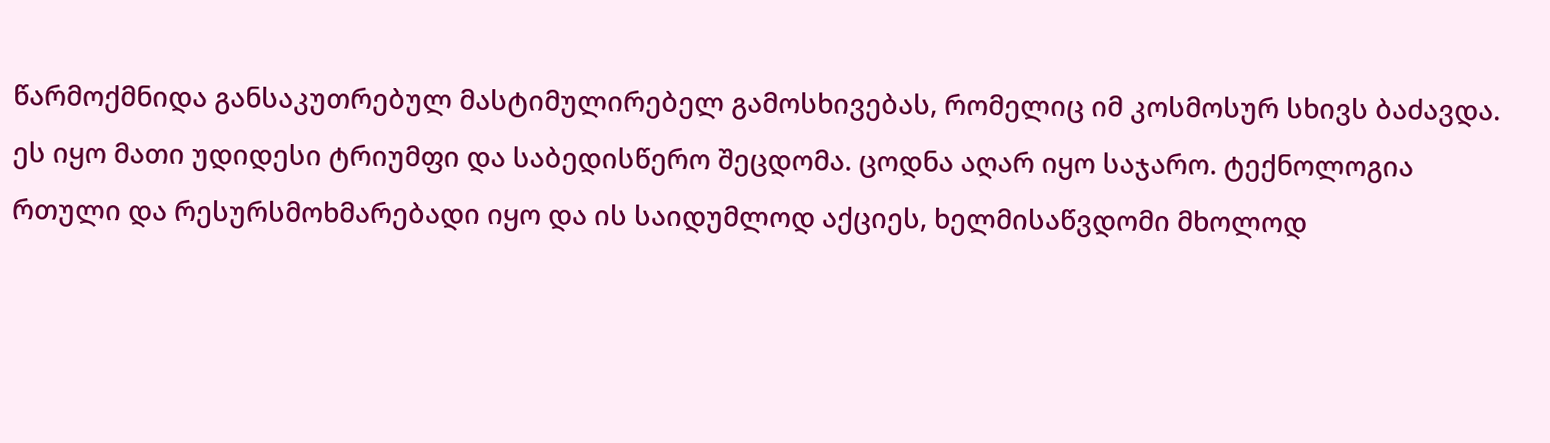წარმოქმნიდა განსაკუთრებულ მასტიმულირებელ გამოსხივებას, რომელიც იმ კოსმოსურ სხივს ბაძავდა.
ეს იყო მათი უდიდესი ტრიუმფი და საბედისწერო შეცდომა. ცოდნა აღარ იყო საჯარო. ტექნოლოგია რთული და რესურსმოხმარებადი იყო და ის საიდუმლოდ აქციეს, ხელმისაწვდომი მხოლოდ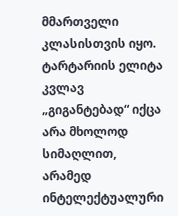მმართველი კლასისთვის იყო. ტარტარიის ელიტა კვლავ „გიგანტებად“ იქცა არა მხოლოდ სიმაღლით, არამედ ინტელექტუალური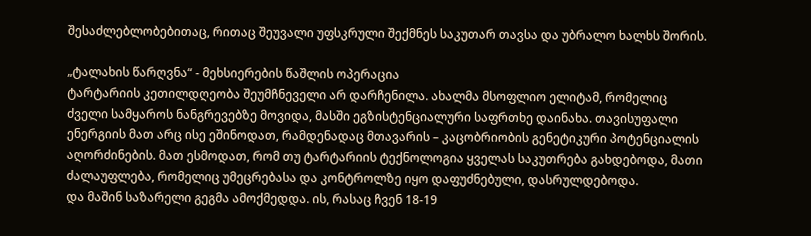შესაძლებლობებითაც, რითაც შეუვალი უფსკრული შექმნეს საკუთარ თავსა და უბრალო ხალხს შორის.

„ტალახის წარღვნა“ - მეხსიერების წაშლის ოპერაცია
ტარტარიის კეთილდღეობა შეუმჩნეველი არ დარჩენილა. ახალმა მსოფლიო ელიტამ, რომელიც ძველი სამყაროს ნანგრევებზე მოვიდა, მასში ეგზისტენციალური საფრთხე დაინახა. თავისუფალი ენერგიის მათ არც ისე ეშინოდათ, რამდენადაც მთავარის – კაცობრიობის გენეტიკური პოტენციალის აღორძინების. მათ ესმოდათ, რომ თუ ტარტარიის ტექნოლოგია ყველას საკუთრება გახდებოდა, მათი ძალაუფლება, რომელიც უმეცრებასა და კონტროლზე იყო დაფუძნებული, დასრულდებოდა.
და მაშინ საზარელი გეგმა ამოქმედდა. ის, რასაც ჩვენ 18-19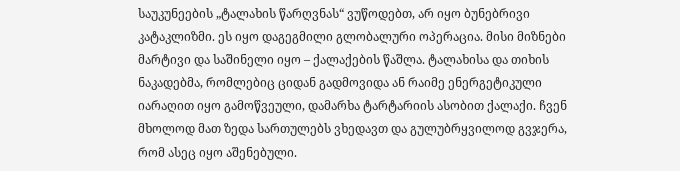საუკუნეების „ტალახის წარღვნას“ ვუწოდებთ, არ იყო ბუნებრივი კატაკლიზმი. ეს იყო დაგეგმილი გლობალური ოპერაცია. მისი მიზნები მარტივი და საშინელი იყო – ქალაქების წაშლა. ტალახისა და თიხის ნაკადებმა, რომლებიც ციდან გადმოვიდა ან რაიმე ენერგეტიკული იარაღით იყო გამოწვეული, დამარხა ტარტარიის ასობით ქალაქი. ჩვენ მხოლოდ მათ ზედა სართულებს ვხედავთ და გულუბრყვილოდ გვჯერა, რომ ასეც იყო აშენებული.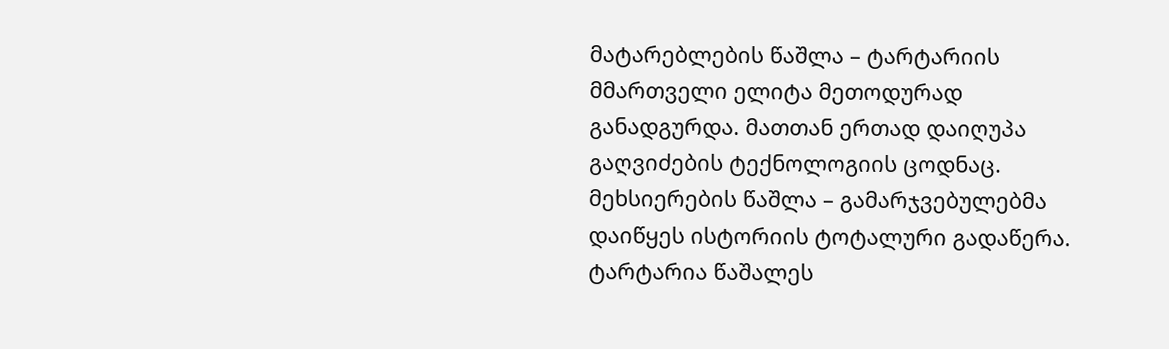მატარებლების წაშლა – ტარტარიის მმართველი ელიტა მეთოდურად განადგურდა. მათთან ერთად დაიღუპა გაღვიძების ტექნოლოგიის ცოდნაც.
მეხსიერების წაშლა – გამარჯვებულებმა დაიწყეს ისტორიის ტოტალური გადაწერა. ტარტარია წაშალეს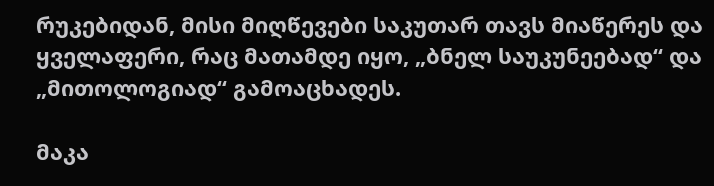რუკებიდან, მისი მიღწევები საკუთარ თავს მიაწერეს და ყველაფერი, რაც მათამდე იყო, „ბნელ საუკუნეებად“ და „მითოლოგიად“ გამოაცხადეს.

მაკა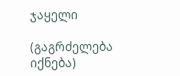ჯაყელი

(გაგრძელება იქნება)